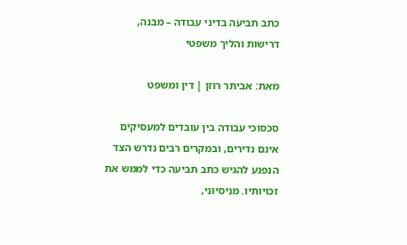כתב תביעה בדיני עבודה – מבנה, דרישות והליך משפטי

מאת: אביתר רוזן | דין ומשפט

סכסוכי עבודה בין עובדים למעסיקים אינם נדירים, ובמקרים רבים נדרש הצד הנפגע להגיש כתב תביעה כדי לממש את זכויותיו. מניסיוני,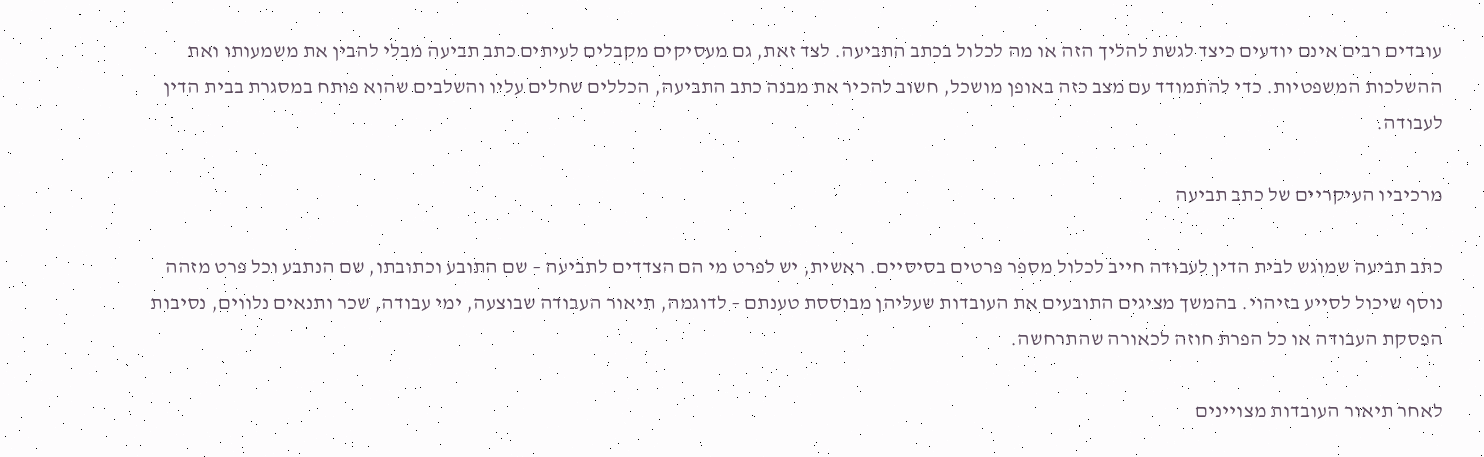עובדים רבים אינם יודעים כיצד לגשת להליך הזה או מה לכלול בכתב התביעה. לצד זאת, גם מעסיקים מקבלים לעיתים כתב תביעה מבלי להבין את משמעותו ואת ההשלכות המשפטיות. כדי להתמודד עם מצב כזה באופן מושכל, חשוב להכיר את מבנה כתב התביעה, הכללים שחלים עליו והשלבים שהוא פותח במסגרת בבית הדין לעבודה.

מרכיביו העיקריים של כתב תביעה

כתב תביעה שמוגש לבית הדין לעבודה חייב לכלול מספר פרטים בסיסיים. ראשית, יש לפרט מי הם הצדדים לתביעה – שם התובע וכתובתו, שם הנתבע וכל פרט מזהה נוסף שיכול לסייע בזיהוי. בהמשך מציגים התובעים את העובדות שעליהן מבוססת טענתם – לדוגמה, תיאור העבודה שבוצעה, ימי עבודה, שכר ותנאים נלווים, נסיבות הפסקת העבודה או כל הפרת חוזה לכאורה שהתרחשה.

לאחר תיאור העובדות מצויינים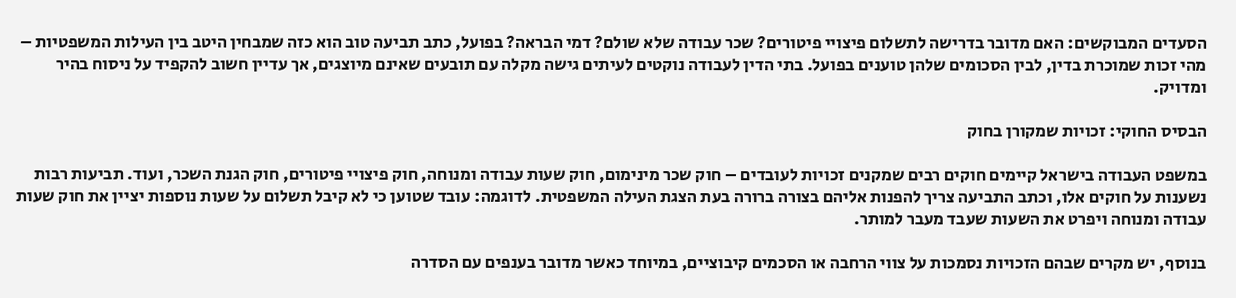הסעדים המבוקשים: האם מדובר בדרישה לתשלום פיצויי פיטורים? שכר עבודה שלא שולם? דמי הבראה? בפועל, כתב תביעה טוב הוא כזה שמבחין היטב בין העילות המשפטיות – מהי זכות שמוכרת בדין, לבין הסכומים שלהן טוענים בפועל. בתי הדין לעבודה נוקטים לעיתים גישה מקלה עם תובעים שאינם מיוצגים, אך עדיין חשוב להקפיד על ניסוח בהיר ומדויק.

הבסיס החוקי: זכויות שמקורן בחוק

במשפט העבודה בישראל קיימים חוקים רבים שמקנים זכויות לעובדים – חוק שכר מינימום, חוק שעות עבודה ומנוחה, חוק פיצויי פיטורים, חוק הגנת השכר, ועוד. תביעות רבות נשענות על חוקים אלו, וכתב התביעה צריך להפנות אליהם בצורה ברורה בעת הצגת העילה המשפטית. לדוגמה: עובד שטוען כי לא קיבל תשלום על שעות נוספות יציין את חוק שעות עבודה ומנוחה ויפרט את השעות שעבד מעבר למותר.

בנוסף, יש מקרים שבהם הזכויות נסמכות על צווי הרחבה או הסכמים קיבוציים, במיוחד כאשר מדובר בענפים עם הסדרה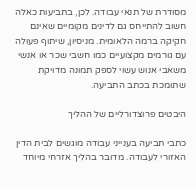מסודרת של תנאי עבודה. לכן, בתביעות כאלה חשוב להתייחס גם לדינים מקומיים שאינם חקיקה ברמה הלאומית. מניסיון, שיתוף פעולה עם גורמים מקצועיים כמו חשבי שכר או אנשי משאבי אנוש עשוי לספק תמונה מדויקת שתומכת בכתב התביעה.

היבטים פרוצדורליים של ההליך

כתבי תביעה בענייני עבודה מוגשים לבית הדין האזורי לעבודה. מדובר בהליך אזרחי מיוחד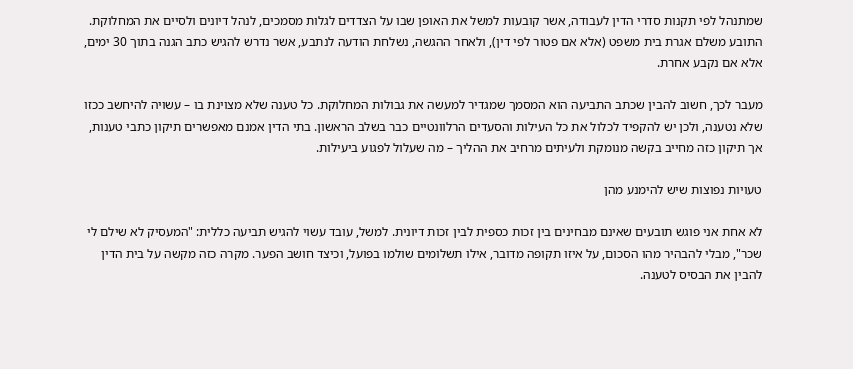שמתנהל לפי תקנות סדרי הדין לעבודה, אשר קובעות למשל את האופן שבו על הצדדים לגלות מסמכים, לנהל דיונים ולסיים את המחלוקת. התובע משלם אגרת בית משפט (אלא אם פטור לפי דין), ולאחר ההגשה, נשלחת הודעה לנתבע, אשר נדרש להגיש כתב הגנה בתוך 30 ימים, אלא אם נקבע אחרת.

מעבר לכך, חשוב להבין שכתב התביעה הוא המסמך שמגדיר למעשה את גבולות המחלוקת. כל טענה שלא מצוינת בו – עשויה להיחשב ככזו שלא נטענה, ולכן יש להקפיד לכלול את כל העילות והסעדים הרלוונטיים כבר בשלב הראשון. בתי הדין אמנם מאפשרים תיקון כתבי טענות, אך תיקון כזה מחייב בקשה מנומקת ולעיתים מרחיב את ההליך – מה שעלול לפגוע ביעילות.

טעויות נפוצות שיש להימנע מהן

לא אחת אני פוגש תובעים שאינם מבחינים בין זכות כספית לבין זכות דיונית. למשל, עובד עשוי להגיש תביעה כללית: "המעסיק לא שילם לי שכר", מבלי להבהיר מהו הסכום, על איזו תקופה מדובר, אילו תשלומים שולמו בפועל, וכיצד חושב הפער. מקרה כזה מקשה על בית הדין להבין את הבסיס לטענה.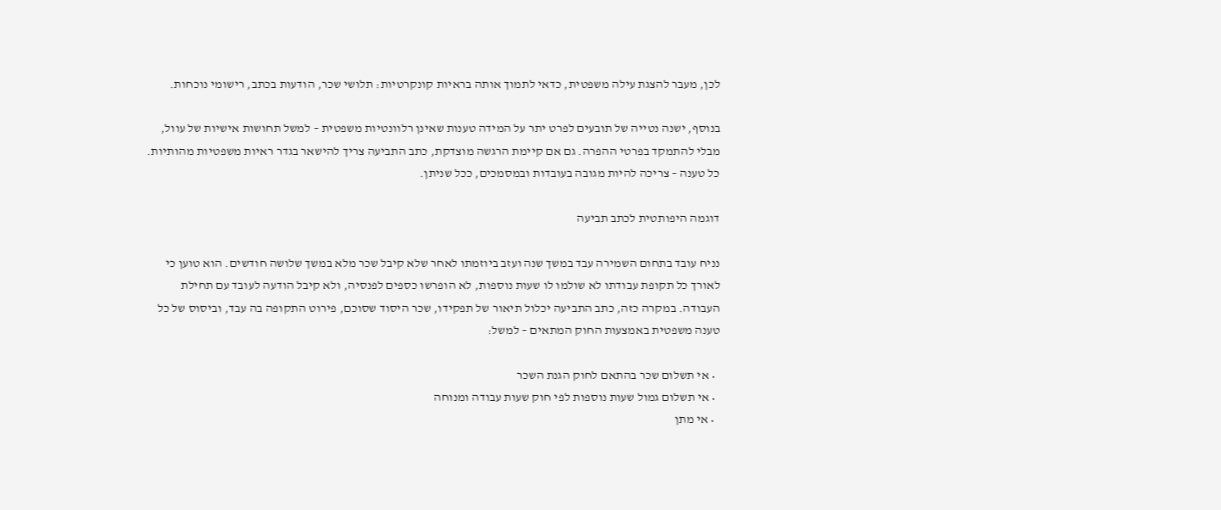לכן, מעבר להצגת עילה משפטית, כדאי לתמוך אותה בראיות קונקרטיות: תלושי שכר, הודעות בכתב, רישומי נוכחות.

בנוסף, ישנה נטייה של תובעים לפרט יתר על המידה טענות שאינן רלוונטיות משפטית – למשל תחושות אישיות של עוול, מבלי להתמקד בפרטי ההפרה. גם אם קיימת הרגשה מוצדקת, כתב התביעה צריך להישאר בגדר ראיות משפטיות מהותיות. כל טענה – צריכה להיות מגובה בעובדות ובמסמכים, ככל שניתן.

דוגמה היפותטית לכתב תביעה

נניח עובד בתחום השמירה עבד במשך שנה ועזב ביוזמתו לאחר שלא קיבל שכר מלא במשך שלושה חודשים. הוא טוען כי לאורך כל תקופת עבודתו לא שולמו לו שעות נוספות, לא הופרשו כספים לפנסיה, ולא קיבל הודעה לעובד עם תחילת העבודה. במקרה כזה, כתב התביעה יכלול תיאור של תפקידו, שכר היסוד שסוכם, פירוט התקופה בה עבד, וביסוס של כל טענה משפטית באמצעות החוק המתאים – למשל:

  • אי תשלום שכר בהתאם לחוק הגנת השכר
  • אי תשלום גמול שעות נוספות לפי חוק שעות עבודה ומנוחה
  • אי מתן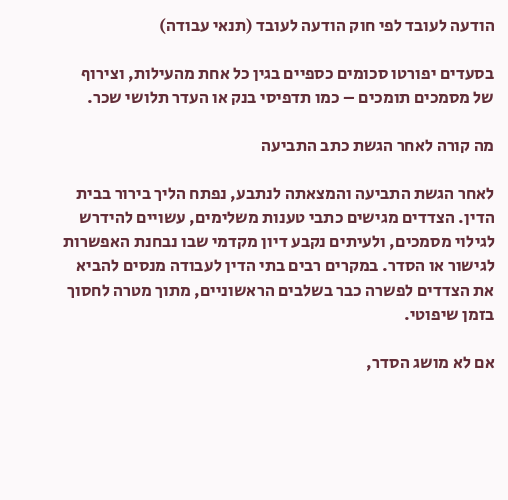הודעה לעובד לפי חוק הודעה לעובד (תנאי עבודה)

בסעדים יפורטו סכומים כספיים בגין כל אחת מהעילות, וצירוף של מסמכים תומכים – כמו תדפיסי בנק או העדר תלושי שכר.

מה קורה לאחר הגשת כתב התביעה

לאחר הגשת התביעה והמצאתה לנתבע, נפתח הליך בירור בבית הדין. הצדדים מגישים כתבי טענות משלימים, עשויים להידרש לגילוי מסמכים, ולעיתים נקבע דיון מקדמי שבו נבחנת האפשרות לגישור או הסדר. במקרים רבים בתי הדין לעבודה מנסים להביא את הצדדים לפשרה כבר בשלבים הראשוניים, מתוך מטרה לחסוך בזמן שיפוטי.

אם לא מושג הסדר,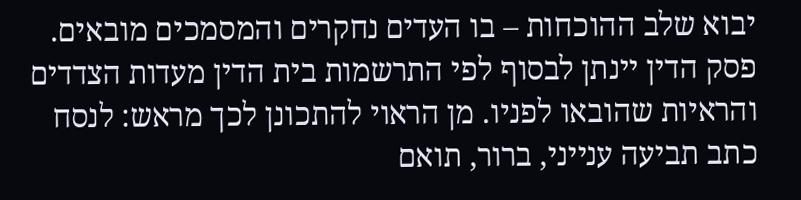יבוא שלב ההוכחות – בו העדים נחקרים והמסמכים מובאים. פסק הדין יינתן לבסוף לפי התרשמות בית הדין מעדות הצדדים והראיות שהובאו לפניו. מן הראוי להתכונן לכך מראש: לנסח כתב תביעה ענייני, ברור, תואם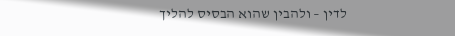לדין – ולהבין שהוא הבסיס להליך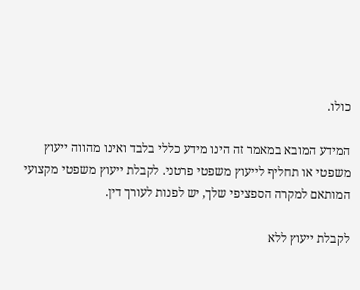כולו.

המידע המובא במאמר זה הינו מידע כללי בלבד ואינו מהווה ייעוץ משפטי או תחליף לייעוץ משפטי פרטני. לקבלת ייעוץ משפטי מקצועי המותאם למקרה הספציפי שלך, יש לפנות לעורך דין.

לקבלת ייעוץ ללא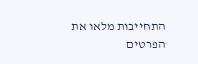התחייבות מלאו את הפרטים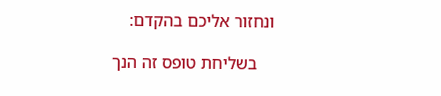ונחזור אליכם בהקדם:

    בשליחת טופס זה הנך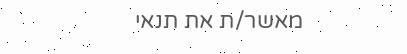מאשר/ת את תנאי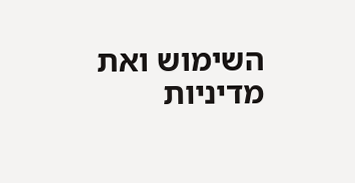השימוש ואת מדיניות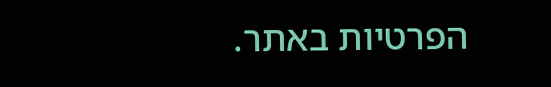הפרטיות באתר.